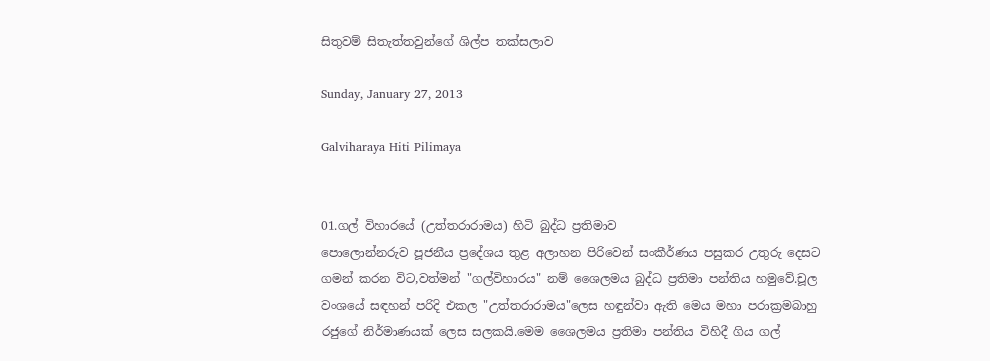සිතුවම් සිතැත්තවුන්ගේ ශිල්ප තක්සලාව

Sunday, January 27, 2013

Galviharaya Hiti Pilimaya


01.ගල් විහාරයේ (උත්තරාරාමය) හිටි බුද්ධ ප්‍රතිමාව
පොලොන්නරුව පූජනීය ප්‍රදේශය තුළ අලාහන පිරිවෙන් සංකීර්ණය පසුකර උතුරු දෙසට ගමන් කරන විට,වත්මන් "ගල්විහාරය" නම් ශෛලමය බුද්ධ ප්‍රතිමා පන්තිය හමුවේ.චූල වංශයේ සඳහන් පරිදි එකල "උත්තරාරාමය"ලෙස හඳුන්වා ඇති මෙය මහා පරාක්‍රමබාහු රජුගේ නිර්මාණයක් ලෙස සලකයි.මෙම ශෛලමය ප්‍රතිමා පන්තිය විහිදී ගිය ගල්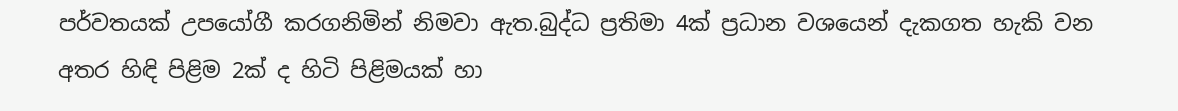පර්වතයක් උපයෝගී කරගනිමින් නිමවා ඇත.බුද්ධ ප්‍රතිමා 4ක් ප්‍රධාන වශයෙන් දැකගත හැකි වන අතර හිඳි පිළිම 2ක් ද හිටි පිළිමයක් හා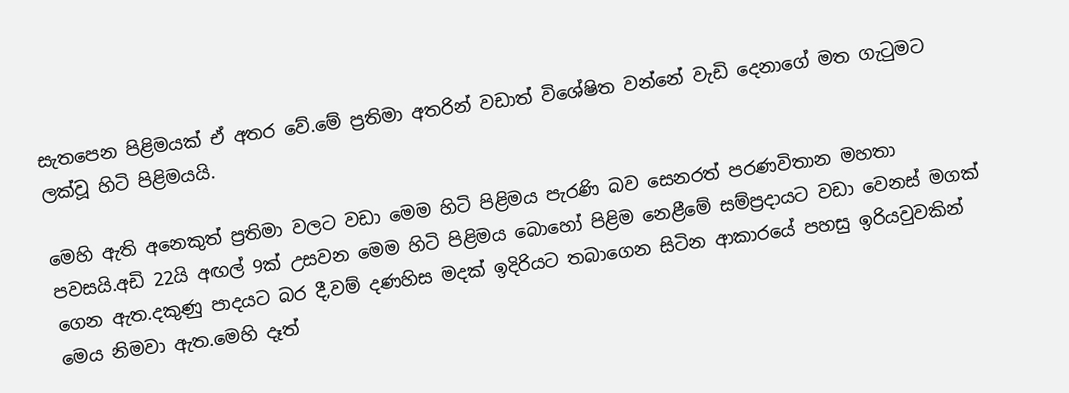සැතපෙන පිළිමයක් ඒ අතර වේ.මේ ප්‍රතිමා අතරින් වඩාත් විශේෂිත වන්නේ වැඩි දෙනාගේ මත ගැ‍ටුමට ලක්වූ හිටි පිළිමයයි.

මෙහි ඇති අනෙකුත් ප්‍රතිමා වලට වඩා මෙම හිටි පිළිමය පැරණි බව සෙනරත් පරණවිතාන මහතා පවසයි.අඩි 22යි අඟල් 9ක් උසවන මෙම හිටි පිළිමය බොහෝ පිළිම නෙළීමේ සම්ප්‍රදායට වඩා වෙනස් මගක් ගෙන ඇත.දකුණු පාදයට බර දී,වම් දණහිස මදක් ඉදිරියට තබාගෙන සිටින ආකාරයේ පහසු ඉරියවුවකින් මෙය නිමවා ඇත.මෙහි දෑත්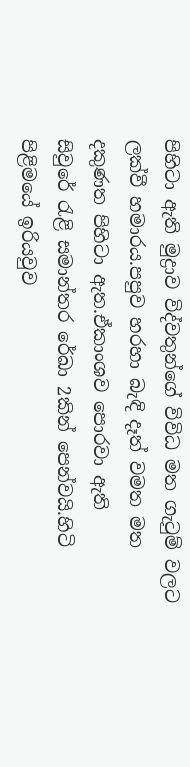පිහිටා ඇති මුද්‍රාව විද්වතුන්ගේ විවිධ මත ගැ‍ටුම් වලට ලක්වී හමාරය.පපුව හරහා බැඳි දෑත් වමත මත දකුණත පිහිටා ඇත.ඒකාංශව පොරවා ඇති සිවුරේ ‍රැළි සමාන්තර රේඛා 2කින් පෙන්වයි.හිටි පිළිමයේ ඉරියවුව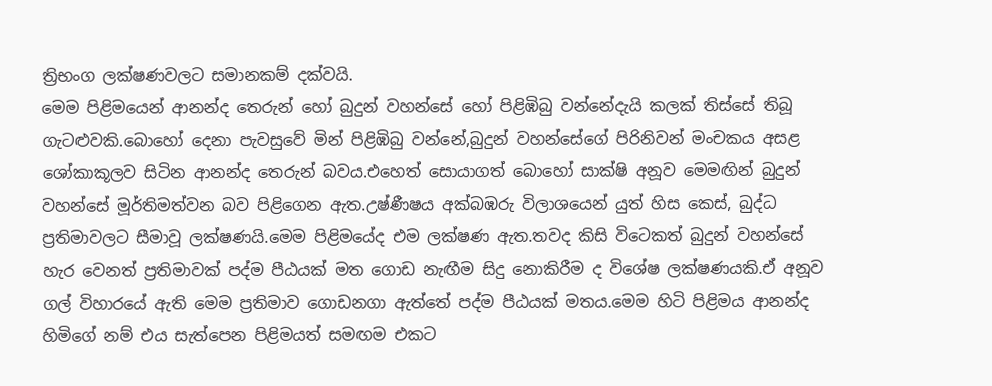ත්‍රිභංග ලක්ෂණවලට සමානකම් දක්වයි.
මෙම පිළිමයෙන් ආනන්ද තෙරුන් හෝ බුදුන් වහන්සේ හෝ පිළිඹිබු වන්නේදැයි කලක් තිස්සේ තිබූ ගැටළුවකි.බොහෝ දෙනා පැවසුවේ මින් පිළිඹිබු වන්නේ,බුදුන් වහන්සේගේ පිරිනිවන් මංචකය අසළ ශෝකාකූලව සිටින ආනන්ද තෙරුන් බවය.එහෙත් සොයාගත් බොහෝ සාක්ෂි අනූව මෙමඟින් බුදුන් වහන්සේ මූර්තිමත්වන බව පිළිගෙන ඇත.උෂ්ණීෂය අක්බඹරු විලාශයෙන් යුත් හිස කෙස්, බුද්ධ ප්‍රතිමාවලට සීමාවූ ලක්ෂණයි.මෙම පිළිමයේද එම ලක්ෂණ ඇත.තවද කිසි විටෙකත් බුදුන් වහන්සේ හැර වෙනත් ප්‍රතිමාවක් පද්ම පීඨයක් මත ගොඩ නැඟීම සිදු නොකිරීම ද විශේෂ ලක්ෂණයකි.ඒ අනූව ගල් විහාරයේ ඇති මෙම ප්‍රතිමාව ගොඩනගා ඇත්තේ පද්ම පීඨයක් මතය.මෙම හිටි පිළිමය ආනන්ද හිමිගේ නම් එය සැත්පෙන පිළිමයත් සමඟම එකට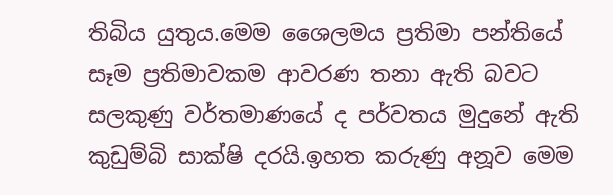තිබිය යුතුය.මෙම ශෛලමය ප්‍රතිමා පන්තියේ සෑම ප්‍රතිමාවකම ආවරණ තනා ඇති බවට සලකුණු වර්තමාණයේ ද පර්වතය මුදුනේ ඇති කුඩුම්බි සාක්ෂි දරයි.ඉහත කරුණු අනූව මෙම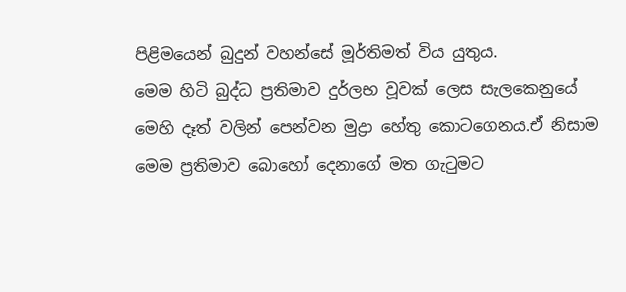පිළිමයෙන් බුදුන් වහන්සේ මූර්තිමත් විය යුතුය.
මෙම හිටි බුද්ධ ප්‍රතිමාව දුර්ලභ වූවක් ලෙස සැලකෙනුයේ මෙහි දෑත් වලින් පෙන්වන මුද්‍රා හේතු කොටගෙනය.ඒ නිසාම මෙම ප්‍රතිමාව බොහෝ දෙනාගේ මත ගැ‍ටුමට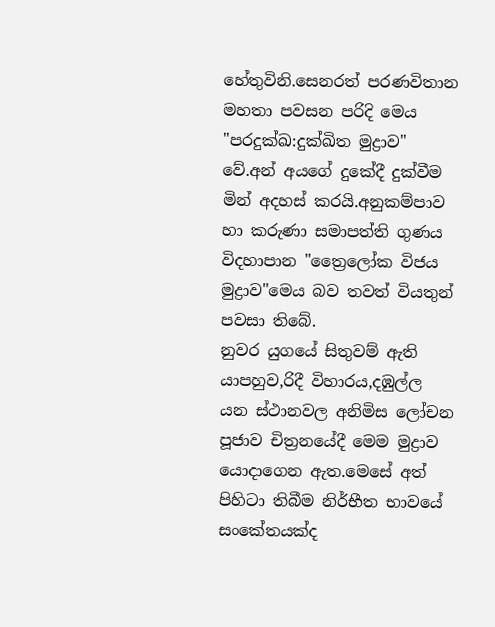හේතුවිනි.සෙනරත් පරණවිතාන මහතා පවසන පරිදි මෙය "පරදුක්ඛ:දුක්ඛිත මුද්‍රාව" වේ.අන් අයගේ දුකේදී දුක්වීම මින් අදහස් කරයි.අනුකම්පාව හා කරුණා සමාපත්ති ගුණය විදහාපාන "ත්‍රෛලෝක විජය මුද්‍රාව"මෙය බව තවත් වියතුන් පවසා තිබේ.
නුවර යුගයේ සිතුවම් ඇති යාපහුව,රිදී විහාරය,දඹුල්ල යන ස්ථානවල අනිමිස ලෝචන පූජාව චිත්‍රනයේදී මෙම මුද්‍රාව යොදාගෙන ඇත.මෙසේ අත් පිහිටා තිබීම නිර්භීත භාවයේ සංකේතයක්ද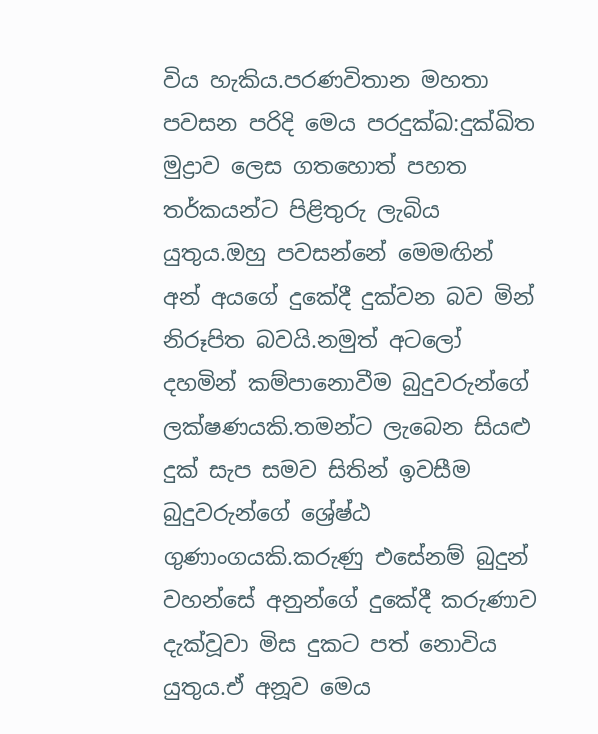විය හැකිය.පරණවිතාන මහතා පවසන පරිදි මෙය පරදුක්ඛ:දුක්ඛිත මුද්‍රාව ලෙස ගතහොත් පහත තර්කයන්ට පිළිතුරු ලැබිය යුතුය.ඔහු පවසන්නේ මෙමඟින් අන් අයගේ දුකේදී දුක්වන බව මින් නිරූපිත බවයි.නමුත් අටලෝ දහමින් කම්පානොවීම බුදුවරුන්ගේ ලක්ෂණයකි.තමන්ට ලැබෙන සියළු දුක් සැප සමව සිතින් ඉවසීම බුදුවරුන්ගේ ශ්‍රේෂ්ඨ ගුණාංගයකි.කරුණු එසේනම් බුදුන් වහන්සේ අනුන්ගේ දුකේදී කරුණාව දැක්වූවා මිස දුකට පත් නොවිය යුතුය.ඒ අනූව මෙය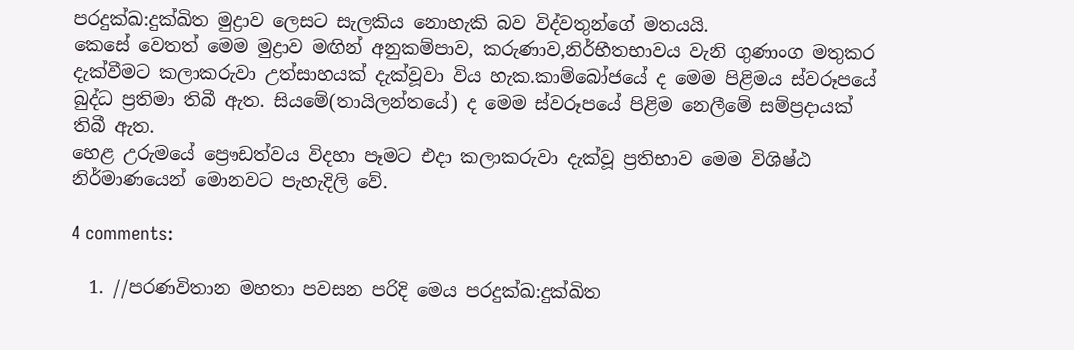පරදුක්ඛ:දුක්ඛිත මුද්‍රාව ලෙසට සැලකිය නොහැකි බව විද්වතුන්ගේ මතයයි.
කෙසේ වෙතත් මෙම මුද්‍රාව මඟින් අනුකම්පාව, කරුණාව,නිර්භීතභාවය වැනි ගුණාංග මතුකර දැක්වීමට කලාකරුවා උත්සාහයක් දැක්වූවා විය හැක.කාම්බෝජයේ ද මෙම පිළිමය ස්වරූපයේ බුද්ධ ප්‍රතිමා තිබී ඇත. සියමේ(තායිලන්තයේ) ද මෙම ස්වරූපයේ පිළිම නෙලීමේ සම්ප්‍රදායක් තිබී ඇත.
හෙළ උරුමයේ ප්‍රෞඩත්වය විදහා පෑමට එදා කලාකරුවා දැක්වූ ප්‍රතිභාව මෙම විශිෂ්ඨ නිර්මාණයෙන් මොනවට පැහැදිලි වේ.

4 comments:

  1. //පරණවිතාන මහතා පවසන පරිදි මෙය පරදුක්ඛ:දුක්ඛිත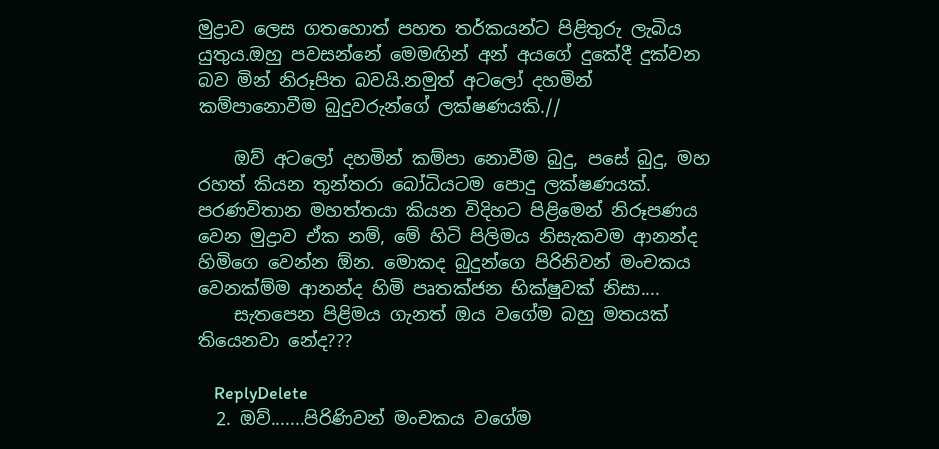මුද්‍රාව ලෙස ගතහොත් පහත තර්කයන්ට පිළිතුරු ලැබිය යුතුය.ඔහු පවසන්නේ මෙමඟින් අන් අයගේ දුකේදී දුක්වන බව මින් නිරූපිත බවයි.නමුත් අටලෝ දහමින් කම්පානොවීම බුදුවරුන්ගේ ලක්ෂණයකි.//

    ඔව් අටලෝ දහමින් කම්පා නොවීම බුදු, පසේ බුදු, මහ රහත් කියන තුන්තරා බෝධියටම පොදු ලක්ෂණයක්. පරණවිතාන මහත්තයා කියන විදිහට පිළිමෙන් නිරූපණය වෙන මුද්‍රාව ඒක නම්, මේ හිටි පිලිමය නිසැකවම ආනන්ද හිමිගෙ වෙන්න ඕන. මොකද බුදුන්ගෙ පිරිනිවන් මංචකය වෙනක්ම්ම ආනන්ද හිමි පෘතක්ජන භික්ෂුවක් නිසා....
    සැතපෙන පිළිමය ගැනත් ඔය වගේම බහු මතයක් තියෙනවා නේද???

    ReplyDelete
  2. ඔව්.......පිරිණිවන් මංචකය වගේම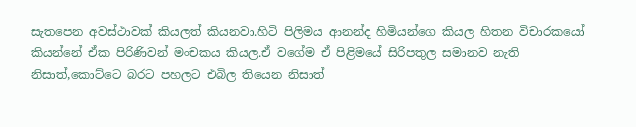සැතපෙන අවස්ථාවක් කියලත් කියනවා.හිටි පිලිමය ආනන්ද හිමියන්ගෙ කියල හිතන විචාරකයෝ කියන්නේ ඒක පිරිණිවන් මංචකය කියල.ඒ වගේම ඒ පිළිමයේ සිරිපතුල සමානව නැති නිසාත්,කොට්ටෙ බරට පහලට එබිල තියෙන නිසාත්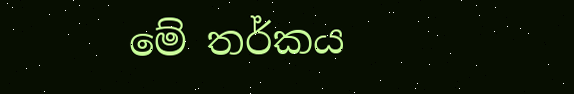මේ තර්කය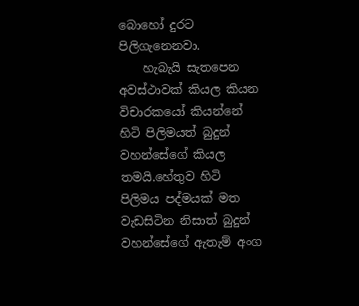බොහෝ දුරට පිලිගැනෙනවා.
    හැබැයි සැතපෙන අවස්ථාවක් කියල කියන විචාරකයෝ කියන්නේ හිටි පිලිමයත් බුදුන් වහන්සේගේ කියල තමයි.හේතුව හිටි පිලිමය පද්මයක් මත වැඩසිටින නිසාත් බුදුන් වහන්සේගේ ඇතැම් අංග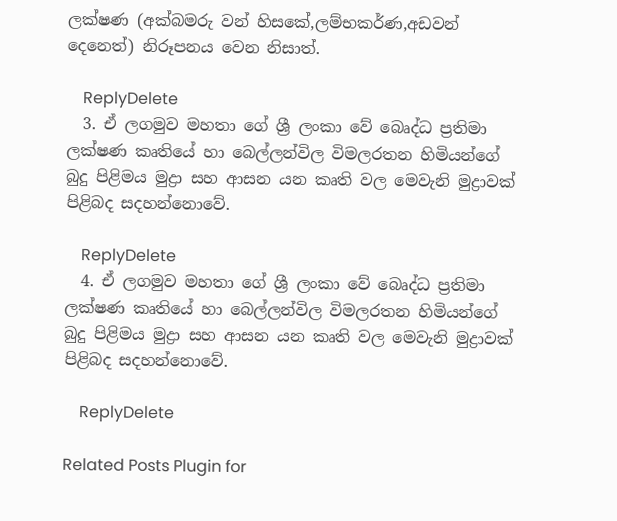ලක්ෂණ (අක්බමරු වන් හිසකේ,ලම්භකර්ණ,අඩවන් දෙනෙත්) නිරූපනය වෙන නිසාත්.

    ReplyDelete
  3. ඒ ලගමුව මහතා ගේ ශ්‍රී ලංකා වේ බෙෘද්ධ ප්‍රතිමා ලක්ෂණ කෘතියේ හා බෙල්ලන්විල විමලරතන හිමියන්ගේ බුදු පිළිමය මුද්‍රා සහ ආසන යන කෘති වල මෙවැනි මුද්‍රාවක් පිළිබද සදහන්නොවේ.

    ReplyDelete
  4. ඒ ලගමුව මහතා ගේ ශ්‍රී ලංකා වේ බෙෘද්ධ ප්‍රතිමා ලක්ෂණ කෘතියේ හා බෙල්ලන්විල විමලරතන හිමියන්ගේ බුදු පිළිමය මුද්‍රා සහ ආසන යන කෘති වල මෙවැනි මුද්‍රාවක් පිළිබද සදහන්නොවේ.

    ReplyDelete

Related Posts Plugin for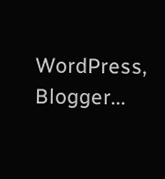WordPress, Blogger...